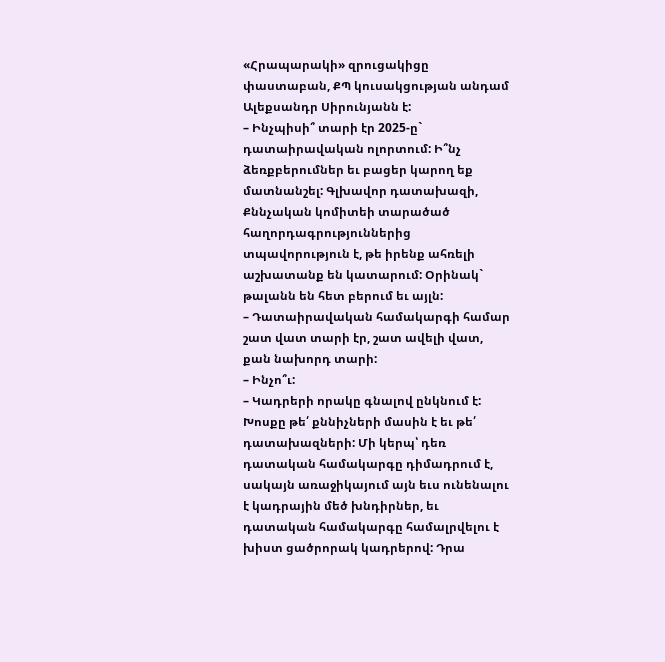«Հրապարակի» զրուցակիցը փաստաբան, ՔՊ կուսակցության անդամ Ալեքսանդր Սիրունյանն է:
– Ինչպիսի՞ տարի էր 2025-ը` դատաիրավական ոլորտում: Ի՞նչ ձեռքբերումներ եւ բացեր կարող եք մատնանշել: Գլխավոր դատախազի, Քննչական կոմիտեի տարածած հաղորդագրություններից տպավորություն է, թե իրենք ահռելի աշխատանք են կատարում: Օրինակ` թալանն են հետ բերում եւ այլն:
– Դատաիրավական համակարգի համար շատ վատ տարի էր, շատ ավելի վատ, քան նախորդ տարի:
– Ինչո՞ւ:
– Կադրերի որակը գնալով ընկնում է: Խոսքը թե՛ քննիչների մասին է եւ թե՛ դատախազների: Մի կերպ՝ դեռ դատական համակարգը դիմադրում է, սակայն առաջիկայում այն եւս ունենալու է կադրային մեծ խնդիրներ, եւ դատական համակարգը համալրվելու է խիստ ցածրորակ կադրերով: Դրա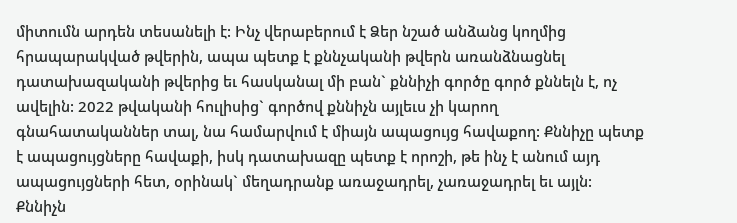միտումն արդեն տեսանելի է: Ինչ վերաբերում է Ձեր նշած անձանց կողմից հրապարակված թվերին, ապա պետք է քննչականի թվերն առանձնացնել դատախազականի թվերից եւ հասկանալ մի բան` քննիչի գործը գործ քննելն է, ոչ ավելին: 2022 թվականի հուլիսից` գործով քննիչն այլեւս չի կարող գնահատականներ տալ, նա համարվում է միայն ապացույց հավաքող: Քննիչը պետք է ապացույցները հավաքի, իսկ դատախազը պետք է որոշի, թե ինչ է անում այդ ապացույցների հետ, օրինակ` մեղադրանք առաջադրել, չառաջադրել եւ այլն: Քննիչն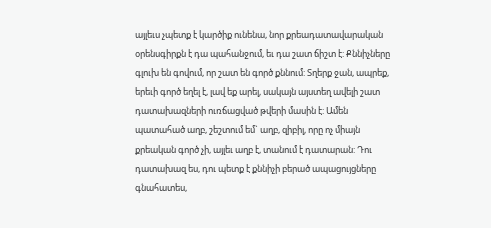այլեւս չպետք է կարծիք ունենա, նոր քրեադատավարական օրենսգիրքն է դա պահանջում, եւ դա շատ ճիշտ է: Քննիչները գլուխ են գովում, որ շատ են գործ քննում: Տղերք ջան, ապրեք, երեւի գործ եղել է, լավ եք արել, սակայն այստեղ ավելի շատ դատախազների ուռճացված թվերի մասին է: Ամեն պատահած աղբ, շեշտում եմ` աղբ, զիբիլ, որը ոչ միայն քրեական գործ չի, այլեւ աղբ է, տանում է դատարան: Դու դատախազ ես, դու պետք է քննիչի բերած ապացույցները գնահատես,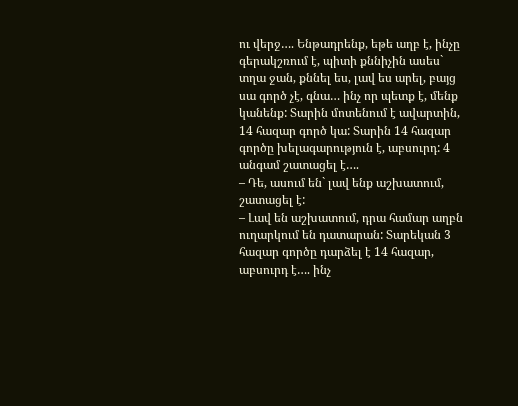ու վերջ…. Ենթադրենք, եթե աղբ է, ինչը գերակշռում է, պիտի քննիչին ասես` տղա ջան, քննել ես, լավ ես արել, բայց սա գործ չէ, գնա… ինչ որ պետք է, մենք կանենք: Տարին մոտենում է ավարտին, 14 հազար գործ կա: Տարին 14 հազար գործը խելագարություն է, աբսուրդ: 4 անգամ շատացել է….
– Դե, ասում են` լավ ենք աշխատում, շատացել է:
– Լավ են աշխատում, դրա համար աղբն ուղարկում են դատարան: Տարեկան 3 հազար գործը դարձել է 14 հազար, աբսուրդ է…. ինչ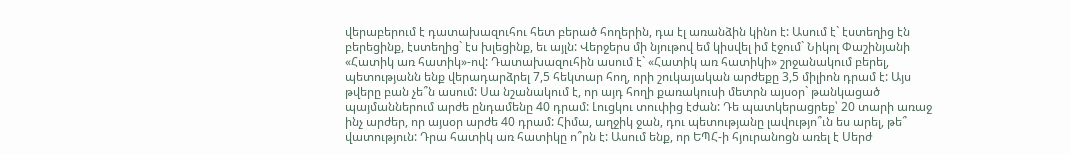վերաբերում է դատախազուհու հետ բերած հողերին, դա էլ առանձին կինո է: Ասում է` էստեղից էն բերեցինք, էստեղից` էս խլեցինք, եւ այլն: Վերջերս մի նյութով եմ կիսվել իմ էջում` Նիկոլ Փաշինյանի «Հատիկ առ հատիկ»-ով: Դատախազուհին ասում է` «Հատիկ առ հատիկի» շրջանակում բերել, պետությանն ենք վերադարձրել 7,5 հեկտար հող, որի շուկայական արժեքը 3,5 միլիոն դրամ է: Այս թվերը բան չե՞ն ասում: Սա նշանակում է, որ այդ հողի քառակուսի մետրն այսօր` թանկացած պայմաններում արժե ընդամենը 40 դրամ: Լուցկու տուփից էժան: Դե պատկերացրեք՝ 20 տարի առաջ ինչ արժեր, որ այսօր արժե 40 դրամ: Հիմա, աղջիկ ջան, դու պետությանը լավությո՞ւն ես արել, թե՞ վատություն: Դրա հատիկ առ հատիկը ո՞րն է: Ասում ենք, որ ԵՊՀ-ի հյուրանոցն առել է Սերժ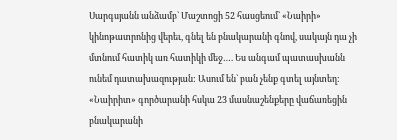Սարգսյանն անձամբ` Մաշտոցի 52 հասցեում` «Նաիրի» կինոթատրոնից վերեւ, գնել են բնակարանի գնով, սակայն դա չի մտնում հատիկ առ հատիկի մեջ…. Ես անգամ պատասխանն ունեմ դատախազության: Ասում են` բան չենք գտել այնտեղ: «Նաիրիտ» գործարանի հսկա 23 մասնաշենքերը վաճառեցին բնակարանի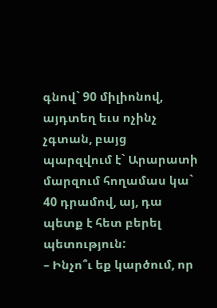գնով` 90 միլիոնով, այդտեղ եւս ոչինչ չգտան, բայց պարզվում է` Արարատի մարզում հողամաս կա` 40 դրամով, այ, դա պետք է հետ բերել պետություն:
– Ինչո՞ւ եք կարծում, որ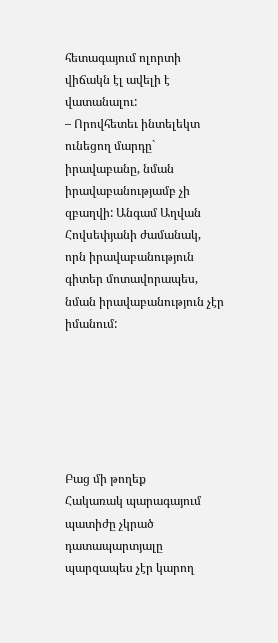հետագայում ոլորտի վիճակն էլ ավելի է վատանալու:
– Որովհետեւ ինտելեկտ ունեցող մարդը` իրավաբանը, նման իրավաբանությամբ չի զբաղվի: Անգամ Աղվան Հովսեփյանի ժամանակ, որն իրավաբանություն գիտեր մոտավորապես, նման իրավաբանություն չէր իմանում:






Բաց մի թողեք
Հակառակ պարագայում պատիժը չկրած դատապարտյալը պարզապես չէր կարող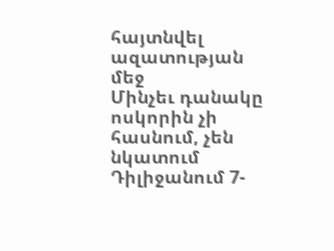հայտնվել ազատության մեջ
Մինչեւ դանակը ոսկորին չի հասնում, չեն նկատում
Դիլիջանում 7-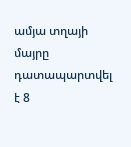ամյա տղայի մայրը դատապարտվել է 8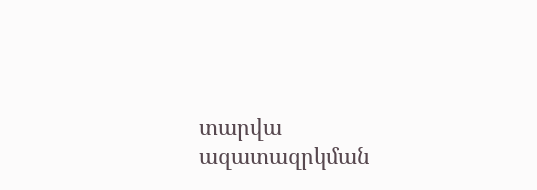տարվա ազատազրկման